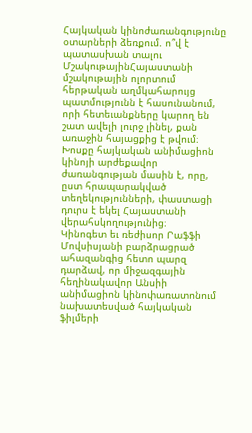Հայկական կինոժառանգությունը օտարների ձեռքում. ո՞վ է պատասխան տալու
ՄշակութայինՀայաստանի մշակութային ոլորտում հերթական աղմկահարույց պատմությունն է հասունանում, որի հետեւանքները կարող են շատ ավելի լուրջ լինել, քան առաջին հայացքից է թվում։ Խոսքը հայկական անիմացիոն կինոյի արժեքավոր ժառանգության մասին է, որը, ըստ հրապարակված տեղեկությունների, փաստացի դուրս է եկել Հայաստանի վերահսկողությունից։
Կինոգետ եւ ռեժիսոր Րաֆֆի Մովսիսյանի բարձրացրած ահազանգից հետո պարզ դարձավ, որ միջազգային հեղինակավոր Անսիի անիմացիոն կինոփառատոնում նախատեսված հայկական ֆիլմերի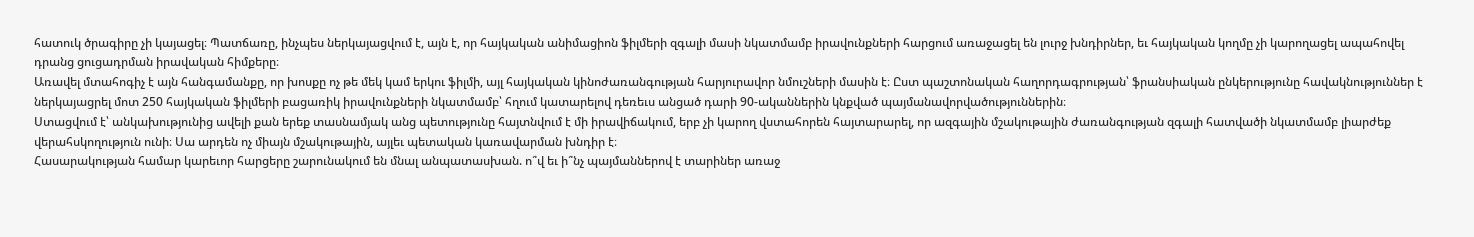հատուկ ծրագիրը չի կայացել։ Պատճառը, ինչպես ներկայացվում է, այն է, որ հայկական անիմացիոն ֆիլմերի զգալի մասի նկատմամբ իրավունքների հարցում առաջացել են լուրջ խնդիրներ, եւ հայկական կողմը չի կարողացել ապահովել դրանց ցուցադրման իրավական հիմքերը։
Առավել մտահոգիչ է այն հանգամանքը, որ խոսքը ոչ թե մեկ կամ երկու ֆիլմի, այլ հայկական կինոժառանգության հարյուրավոր նմուշների մասին է։ Ըստ պաշտոնական հաղորդագրության՝ ֆրանսիական ընկերությունը հավակնություններ է ներկայացրել մոտ 250 հայկական ֆիլմերի բացառիկ իրավունքների նկատմամբ՝ հղում կատարելով դեռեւս անցած դարի 90-ականներին կնքված պայմանավորվածություններին։
Ստացվում է՝ անկախությունից ավելի քան երեք տասնամյակ անց պետությունը հայտնվում է մի իրավիճակում, երբ չի կարող վստահորեն հայտարարել, որ ազգային մշակութային ժառանգության զգալի հատվածի նկատմամբ լիարժեք վերահսկողություն ունի։ Սա արդեն ոչ միայն մշակութային, այլեւ պետական կառավարման խնդիր է։
Հասարակության համար կարեւոր հարցերը շարունակում են մնալ անպատասխան. ո՞վ եւ ի՞նչ պայմաններով է տարիներ առաջ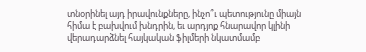տնօրինել այդ իրավունքները, ինչո՞ւ պետությունը միայն հիմա է բախվում խնդրին, եւ արդյոք հնարավոր կլինի վերադարձնել հայկական ֆիլմերի նկատմամբ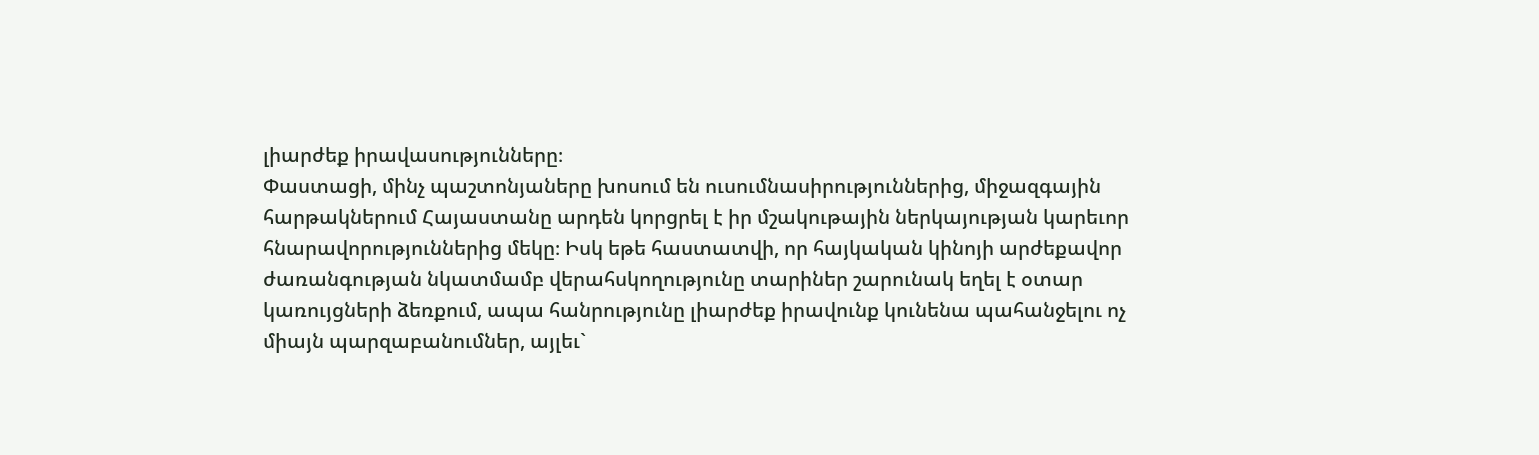լիարժեք իրավասությունները։
Փաստացի, մինչ պաշտոնյաները խոսում են ուսումնասիրություններից, միջազգային հարթակներում Հայաստանը արդեն կորցրել է իր մշակութային ներկայության կարեւոր հնարավորություններից մեկը։ Իսկ եթե հաստատվի, որ հայկական կինոյի արժեքավոր ժառանգության նկատմամբ վերահսկողությունը տարիներ շարունակ եղել է օտար կառույցների ձեռքում, ապա հանրությունը լիարժեք իրավունք կունենա պահանջելու ոչ միայն պարզաբանումներ, այլեւ`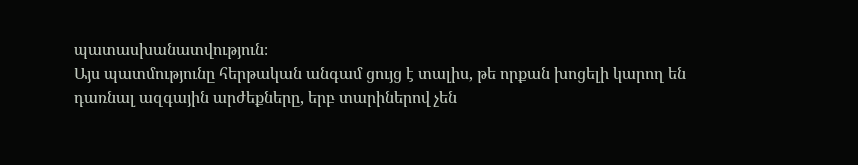պատասխանատվություն։
Այս պատմությունը հերթական անգամ ցույց է տալիս, թե որքան խոցելի կարող են դառնալ ազգային արժեքները, երբ տարիներով չեն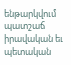ենթարկվում պատշաճ իրավական եւ պետական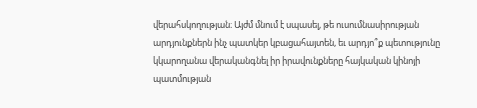վերահսկողության։ Այժմ մնում է սպասել, թե ուսումնասիրության արդյունքներն ինչ պատկեր կբացահայտեն, եւ արդյո՞ք պետությունը կկարողանա վերականգնել իր իրավունքները հայկական կինոյի պատմության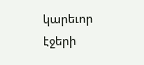կարեւոր էջերի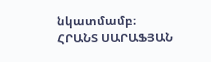նկատմամբ։
ՀՐԱՆՏ ՍԱՐԱՖՅԱՆ